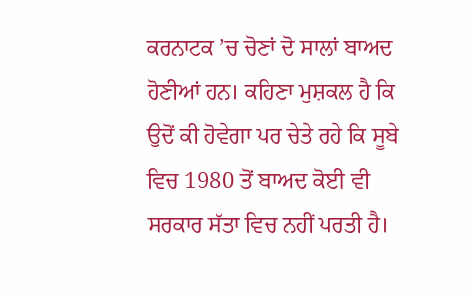ਕਰਨਾਟਕ ’ਚ ਚੋਣਾਂ ਦੋ ਸਾਲਾਂ ਬਾਅਦ ਹੋਣੀਆਂ ਹਨ। ਕਹਿਣਾ ਮੁਸ਼ਕਲ ਹੈ ਕਿ ਉਦੋਂ ਕੀ ਹੋਵੇਗਾ ਪਰ ਚੇਤੇ ਰਹੇ ਕਿ ਸੂਬੇ ਵਿਚ 1980 ਤੋਂ ਬਾਅਦ ਕੋਈ ਵੀ ਸਰਕਾਰ ਸੱਤਾ ਵਿਚ ਨਹੀਂ ਪਰਤੀ ਹੈ।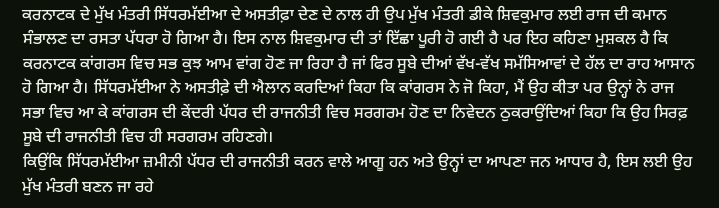ਕਰਨਾਟਕ ਦੇ ਮੁੱਖ ਮੰਤਰੀ ਸਿੱਧਰਮੱਈਆ ਦੇ ਅਸਤੀਫ਼ਾ ਦੇਣ ਦੇ ਨਾਲ ਹੀ ਉਪ ਮੁੱਖ ਮੰਤਰੀ ਡੀਕੇ ਸ਼ਿਵਕੁਮਾਰ ਲਈ ਰਾਜ ਦੀ ਕਮਾਨ ਸੰਭਾਲਣ ਦਾ ਰਸਤਾ ਪੱਧਰਾ ਹੋ ਗਿਆ ਹੈ। ਇਸ ਨਾਲ ਸ਼ਿਵਕੁਮਾਰ ਦੀ ਤਾਂ ਇੱਛਾ ਪੂਰੀ ਹੋ ਗਈ ਹੈ ਪਰ ਇਹ ਕਹਿਣਾ ਮੁਸ਼ਕਲ ਹੈ ਕਿ ਕਰਨਾਟਕ ਕਾਂਗਰਸ ਵਿਚ ਸਭ ਕੁਝ ਆਮ ਵਾਂਗ ਹੋਣ ਜਾ ਰਿਹਾ ਹੈ ਜਾਂ ਫਿਰ ਸੂਬੇ ਦੀਆਂ ਵੱਖ-ਵੱਖ ਸਮੱਸਿਆਵਾਂ ਦੇ ਹੱਲ ਦਾ ਰਾਹ ਆਸਾਨ ਹੋ ਗਿਆ ਹੈ। ਸਿੱਧਰਮੱਈਆ ਨੇ ਅਸਤੀਫ਼ੇ ਦੀ ਐਲਾਨ ਕਰਦਿਆਂ ਕਿਹਾ ਕਿ ਕਾਂਗਰਸ ਨੇ ਜੋ ਕਿਹਾ, ਮੈਂ ਉਹ ਕੀਤਾ ਪਰ ਉਨ੍ਹਾਂ ਨੇ ਰਾਜ ਸਭਾ ਵਿਚ ਆ ਕੇ ਕਾਂਗਰਸ ਦੀ ਕੇਂਦਰੀ ਪੱਧਰ ਦੀ ਰਾਜਨੀਤੀ ਵਿਚ ਸਰਗਰਮ ਹੋਣ ਦਾ ਨਿਵੇਦਨ ਠੁਕਰਾਉਂਦਿਆਂ ਕਿਹਾ ਕਿ ਉਹ ਸਿਰਫ਼ ਸੂਬੇ ਦੀ ਰਾਜਨੀਤੀ ਵਿਚ ਹੀ ਸਰਗਰਮ ਰਹਿਣਗੇ।
ਕਿਉਂਕਿ ਸਿੱਧਰਮੱਈਆ ਜ਼ਮੀਨੀ ਪੱਧਰ ਦੀ ਰਾਜਨੀਤੀ ਕਰਨ ਵਾਲੇ ਆਗੂ ਹਨ ਅਤੇ ਉਨ੍ਹਾਂ ਦਾ ਆਪਣਾ ਜਨ ਆਧਾਰ ਹੈ, ਇਸ ਲਈ ਉਹ ਮੁੱਖ ਮੰਤਰੀ ਬਣਨ ਜਾ ਰਹੇ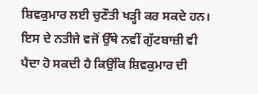ਸ਼ਿਵਕੁਮਾਰ ਲਈ ਚੁਣੌਤੀ ਖੜ੍ਹੀ ਕਰ ਸਕਦੇ ਹਨ। ਇਸ ਦੇ ਨਤੀਜੇ ਵਜੋਂ ਉੱਥੇ ਨਵੀਂ ਗੁੱਟਬਾਜ਼ੀ ਵੀ ਪੈਦਾ ਹੋ ਸਕਦੀ ਹੈ ਕਿਉਂਕਿ ਸ਼ਿਵਕੁਮਾਰ ਦੀ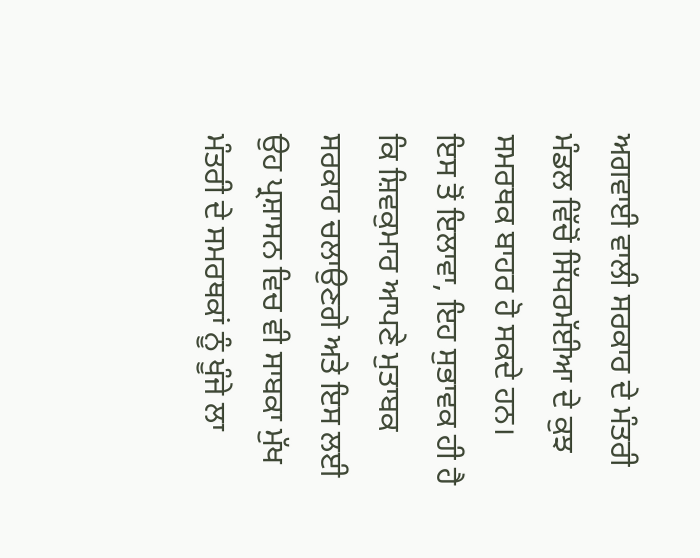ਅਗਵਾਈ ਵਾਲੀ ਸਰਕਾਰ ਦੇ ਮੰਤਰੀ ਮੰਡਲ ਵਿੱਚੋਂ ਸਿੱਧਰਮੱਈਆ ਦੇ ਕੁਝ ਸਮਰਥਕ ਬਾਹਰ ਹੋ ਸਕਦੇ ਹਨ।
ਇਸ ਤੋਂ ਇਲਾਵਾ, ਇਹ ਸੁਭਾਵਕ ਹੀ ਹੈ ਕਿ ਸ਼ਿਵਕੁਮਾਰ ਆਪਣੇ ਮੁਤਾਬਕ ਸਰਕਾਰ ਚਲਾਉਣਗੇ ਅਤੇ ਇਸ ਲਈ ਉਹ ਪ੍ਰਸ਼ਾਸਨ ਵਿਚ ਵੀ ਸਾਬਕਾ ਮੁੱਖ ਮੰਤਰੀ ਦੇ ਸਮਰਥਕਾਂ ਨੂੰ ਖੂੰਜੇ ਲਾ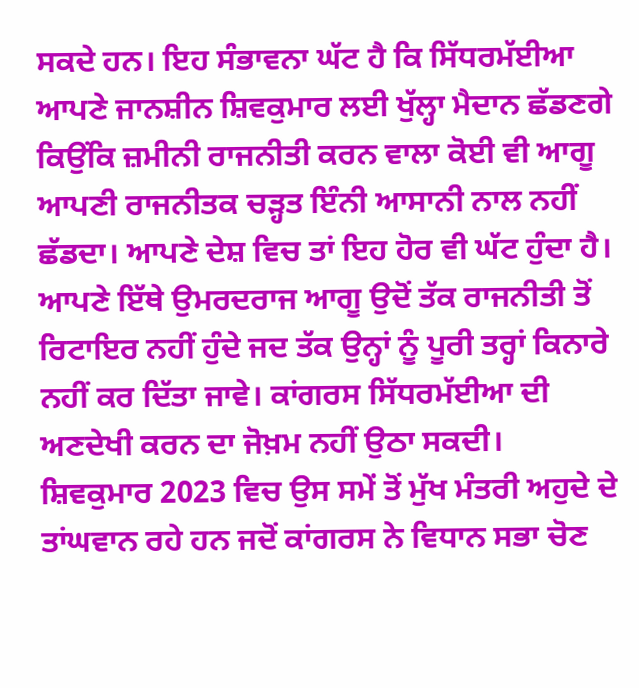ਸਕਦੇ ਹਨ। ਇਹ ਸੰਭਾਵਨਾ ਘੱਟ ਹੈ ਕਿ ਸਿੱਧਰਮੱਈਆ ਆਪਣੇ ਜਾਨਸ਼ੀਨ ਸ਼ਿਵਕੁਮਾਰ ਲਈ ਖੁੱਲ੍ਹਾ ਮੈਦਾਨ ਛੱਡਣਗੇ ਕਿਉਂਕਿ ਜ਼ਮੀਨੀ ਰਾਜਨੀਤੀ ਕਰਨ ਵਾਲਾ ਕੋਈ ਵੀ ਆਗੂ ਆਪਣੀ ਰਾਜਨੀਤਕ ਚੜ੍ਹਤ ਇੰਨੀ ਆਸਾਨੀ ਨਾਲ ਨਹੀਂ ਛੱਡਦਾ। ਆਪਣੇ ਦੇਸ਼ ਵਿਚ ਤਾਂ ਇਹ ਹੋਰ ਵੀ ਘੱਟ ਹੁੰਦਾ ਹੈ। ਆਪਣੇ ਇੱਥੇ ਉਮਰਦਰਾਜ ਆਗੂ ਉਦੋਂ ਤੱਕ ਰਾਜਨੀਤੀ ਤੋਂ ਰਿਟਾਇਰ ਨਹੀਂ ਹੁੰਦੇ ਜਦ ਤੱਕ ਉਨ੍ਹਾਂ ਨੂੰ ਪੂਰੀ ਤਰ੍ਹਾਂ ਕਿਨਾਰੇ ਨਹੀਂ ਕਰ ਦਿੱਤਾ ਜਾਵੇ। ਕਾਂਗਰਸ ਸਿੱਧਰਮੱਈਆ ਦੀ ਅਣਦੇਖੀ ਕਰਨ ਦਾ ਜੋਖ਼ਮ ਨਹੀਂ ਉਠਾ ਸਕਦੀ।
ਸ਼ਿਵਕੁਮਾਰ 2023 ਵਿਚ ਉਸ ਸਮੇਂ ਤੋਂ ਮੁੱਖ ਮੰਤਰੀ ਅਹੁਦੇ ਦੇ ਤਾਂਘਵਾਨ ਰਹੇ ਹਨ ਜਦੋਂ ਕਾਂਗਰਸ ਨੇ ਵਿਧਾਨ ਸਭਾ ਚੋਣ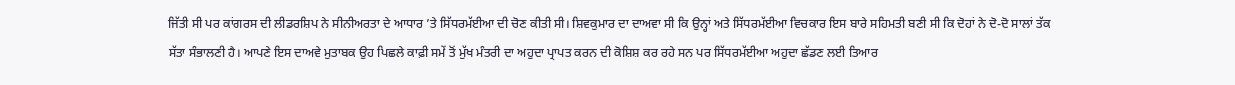ਜਿੱਤੀ ਸੀ ਪਰ ਕਾਂਗਰਸ ਦੀ ਲੀਡਰਸ਼ਿਪ ਨੇ ਸੀਨੀਅਰਤਾ ਦੇ ਆਧਾਰ ’ਤੇ ਸਿੱਧਰਮੱਈਆ ਦੀ ਚੋਣ ਕੀਤੀ ਸੀ। ਸ਼ਿਵਕੁਮਾਰ ਦਾ ਦਾਅਵਾ ਸੀ ਕਿ ਉਨ੍ਹਾਂ ਅਤੇ ਸਿੱਧਰਮੱਈਆ ਵਿਚਕਾਰ ਇਸ ਬਾਰੇ ਸਹਿਮਤੀ ਬਣੀ ਸੀ ਕਿ ਦੋਹਾਂ ਨੇ ਦੋ-ਦੋ ਸਾਲਾਂ ਤੱਕ ਸੱਤਾ ਸੰਭਾਲਣੀ ਹੈ। ਆਪਣੇ ਇਸ ਦਾਅਵੇ ਮੁਤਾਬਕ ਉਹ ਪਿਛਲੇ ਕਾਫ਼ੀ ਸਮੇਂ ਤੋਂ ਮੁੱਖ ਮੰਤਰੀ ਦਾ ਅਹੁਦਾ ਪ੍ਰਾਪਤ ਕਰਨ ਦੀ ਕੋਸ਼ਿਸ਼ ਕਰ ਰਹੇ ਸਨ ਪਰ ਸਿੱਧਰਮੱਈਆ ਅਹੁਦਾ ਛੱਡਣ ਲਈ ਤਿਆਰ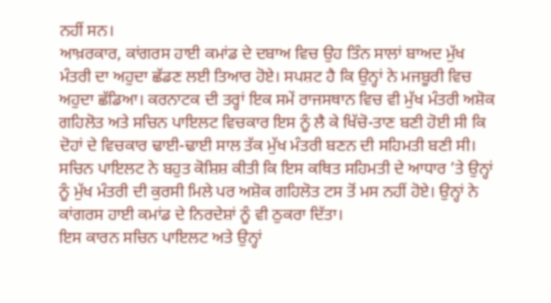ਨਹੀਂ ਸਨ।
ਆਖ਼ਰਕਾਰ, ਕਾਂਗਰਸ ਹਾਈ ਕਮਾਂਡ ਦੇ ਦਬਾਅ ਵਿਚ ਉਹ ਤਿੰਨ ਸਾਲਾਂ ਬਾਅਦ ਮੁੱਖ ਮੰਤਰੀ ਦਾ ਅਹੁਦਾ ਛੱਡਣ ਲਈ ਤਿਆਰ ਹੋਏ। ਸਪਸ਼ਟ ਹੈ ਕਿ ਉਨ੍ਹਾਂ ਨੇ ਮਜਬੂਰੀ ਵਿਚ ਅਹੁਦਾ ਛੱਡਿਆ। ਕਰਨਾਟਕ ਦੀ ਤਰ੍ਹਾਂ ਇਕ ਸਮੇਂ ਰਾਜਸਥਾਨ ਵਿਚ ਵੀ ਮੁੱਖ ਮੰਤਰੀ ਅਸ਼ੋਕ ਗਹਿਲੋਤ ਅਤੇ ਸਚਿਨ ਪਾਇਲਟ ਵਿਚਕਾਰ ਇਸ ਨੂੰ ਲੈ ਕੇ ਖਿੱਚੋ-ਤਾਣ ਬਣੀ ਹੋਈ ਸੀ ਕਿ ਦੋਹਾਂ ਦੇ ਵਿਚਕਾਰ ਢਾਈ-ਢਾਈ ਸਾਲ ਤੱਕ ਮੁੱਖ ਮੰਤਰੀ ਬਣਨ ਦੀ ਸਹਿਮਤੀ ਬਣੀ ਸੀ। ਸਚਿਨ ਪਾਇਲਟ ਨੇ ਬਹੁਤ ਕੋਸ਼ਿਸ਼ ਕੀਤੀ ਕਿ ਇਸ ਕਥਿਤ ਸਹਿਮਤੀ ਦੇ ਆਧਾਰ ’ਤੇ ਉਨ੍ਹਾਂ ਨੂੰ ਮੁੱਖ ਮੰਤਰੀ ਦੀ ਕੁਰਸੀ ਮਿਲੇ ਪਰ ਅਸ਼ੋਕ ਗਹਿਲੋਤ ਟਸ ਤੋਂ ਮਸ ਨਹੀਂ ਹੋਏ। ਉਨ੍ਹਾਂ ਨੇ ਕਾਂਗਰਸ ਹਾਈ ਕਮਾਂਡ ਦੇ ਨਿਰਦੇਸ਼ਾਂ ਨੂੰ ਵੀ ਠੁਕਰਾ ਦਿੱਤਾ।
ਇਸ ਕਾਰਨ ਸਚਿਨ ਪਾਇਲਟ ਅਤੇ ਉਨ੍ਹਾਂ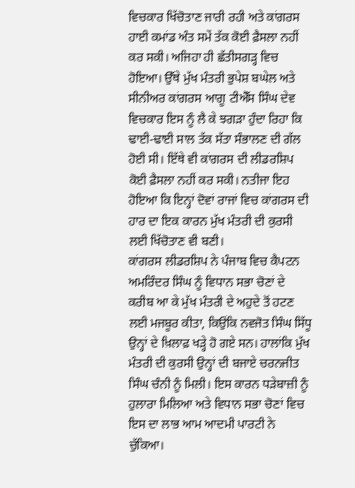ਵਿਚਕਾਰ ਖਿੱਚੋਤਾਣ ਜਾਰੀ ਰਹੀ ਅਤੇ ਕਾਂਗਰਸ ਹਾਈ ਕਮਾਂਡ ਅੰਤ ਸਮੇਂ ਤੱਕ ਕੋਈ ਫ਼ੈਸਲਾ ਨਹੀਂ ਕਰ ਸਕੀ। ਅਜਿਹਾ ਹੀ ਛੱਤੀਸਗੜ੍ਹ ਵਿਚ ਹੋਇਆ। ਉੱਥੇ ਮੁੱਖ ਮੰਤਰੀ ਭੁਪੇਸ਼ ਬਘੇਲ ਅਤੇ ਸੀਨੀਅਰ ਕਾਂਗਰਸ ਆਗੂ ਟੀਐੱਸ ਸਿੰਘ ਦੇਵ ਵਿਚਕਾਰ ਇਸ ਨੂੰ ਲੈ ਕੇ ਝਗੜਾ ਹੁੰਦਾ ਰਿਹਾ ਕਿ ਢਾਈ-ਢਾਈ ਸਾਲ ਤੱਕ ਸੱਤਾ ਸੰਭਾਲਣ ਦੀ ਗੱਲ ਹੋਈ ਸੀ। ਇੱਥੇ ਵੀ ਕਾਂਗਰਸ ਦੀ ਲੀਡਰਸ਼ਿਪ ਕੋਈ ਫ਼ੈਸਲਾ ਨਹੀਂ ਕਰ ਸਕੀ। ਨਤੀਜਾ ਇਹ ਹੋਇਆ ਕਿ ਇਨ੍ਹਾਂ ਦੋਵਾਂ ਰਾਜਾਂ ਵਿਚ ਕਾਂਗਰਸ ਦੀ ਹਾਰ ਦਾ ਇਕ ਕਾਰਨ ਮੁੱਖ ਮੰਤਰੀ ਦੀ ਕੁਰਸੀ ਲਈ ਖਿੱਚੋਤਾਣ ਵੀ ਬਣੀ।
ਕਾਂਗਰਸ ਲੀਡਰਸ਼ਿਪ ਨੇ ਪੰਜਾਬ ਵਿਚ ਕੈਪਟਨ ਅਮਰਿੰਦਰ ਸਿੰਘ ਨੂੰ ਵਿਧਾਨ ਸਭਾ ਚੋਣਾਂ ਦੇ ਕਰੀਬ ਆ ਕੇ ਮੁੱਖ ਮੰਤਰੀ ਦੇ ਅਹੁਦੇ ਤੋਂ ਹਟਣ ਲਈ ਮਜਬੂਰ ਕੀਤਾ, ਕਿਉਂਕਿ ਨਵਜੋਤ ਸਿੰਘ ਸਿੱਧੂ ਉਨ੍ਹਾਂ ਦੇ ਖ਼ਿਲਾਫ਼ ਖੜ੍ਹੇ ਹੋ ਗਏ ਸਨ। ਹਾਲਾਂਕਿ ਮੁੱਖ ਮੰਤਰੀ ਦੀ ਕੁਰਸੀ ਉਨ੍ਹਾਂ ਦੀ ਬਜਾਏ ਚਰਨਜੀਤ ਸਿੰਘ ਚੰਨੀ ਨੂੰ ਮਿਲੀ। ਇਸ ਕਾਰਨ ਧੜੇਬਾਜ਼ੀ ਨੂੰ ਹੁਲਾਰਾ ਮਿਲਿਆ ਅਤੇ ਵਿਧਾਨ ਸਭਾ ਚੋਣਾਂ ਵਿਚ ਇਸ ਦਾ ਲਾਭ ਆਮ ਆਦਮੀ ਪਾਰਟੀ ਨੇ ਚੁੱਕਿਆ।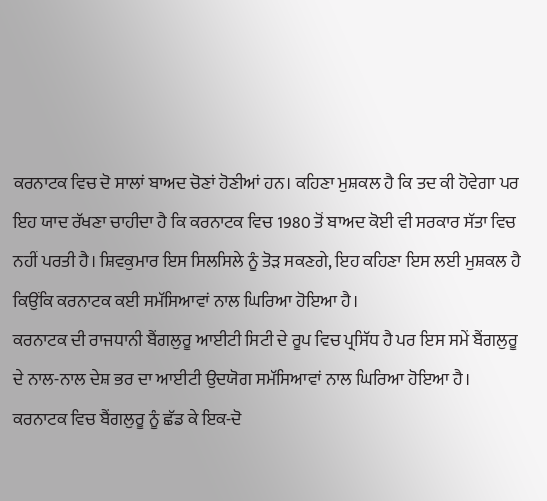ਕਰਨਾਟਕ ਵਿਚ ਦੋ ਸਾਲਾਂ ਬਾਅਦ ਚੋਣਾਂ ਹੋਣੀਆਂ ਹਨ। ਕਹਿਣਾ ਮੁਸ਼ਕਲ ਹੈ ਕਿ ਤਦ ਕੀ ਹੋਵੇਗਾ ਪਰ ਇਹ ਯਾਦ ਰੱਖਣਾ ਚਾਹੀਦਾ ਹੈ ਕਿ ਕਰਨਾਟਕ ਵਿਚ 1980 ਤੋਂ ਬਾਅਦ ਕੋਈ ਵੀ ਸਰਕਾਰ ਸੱਤਾ ਵਿਚ ਨਹੀਂ ਪਰਤੀ ਹੈ। ਸ਼ਿਵਕੁਮਾਰ ਇਸ ਸਿਲਸਿਲੇ ਨੂੰ ਤੋੜ ਸਕਣਗੇ, ਇਹ ਕਹਿਣਾ ਇਸ ਲਈ ਮੁਸ਼ਕਲ ਹੈ ਕਿਉਂਕਿ ਕਰਨਾਟਕ ਕਈ ਸਮੱਸਿਆਵਾਂ ਨਾਲ ਘਿਰਿਆ ਹੋਇਆ ਹੈ।
ਕਰਨਾਟਕ ਦੀ ਰਾਜਧਾਨੀ ਬੈਂਗਲੁਰੂ ਆਈਟੀ ਸਿਟੀ ਦੇ ਰੂਪ ਵਿਚ ਪ੍ਰਸਿੱਧ ਹੈ ਪਰ ਇਸ ਸਮੇਂ ਬੈਂਗਲੁਰੂ ਦੇ ਨਾਲ-ਨਾਲ ਦੇਸ਼ ਭਰ ਦਾ ਆਈਟੀ ਉਦਯੋਗ ਸਮੱਸਿਆਵਾਂ ਨਾਲ ਘਿਰਿਆ ਹੋਇਆ ਹੈ। ਕਰਨਾਟਕ ਵਿਚ ਬੈਂਗਲੁਰੂ ਨੂੰ ਛੱਡ ਕੇ ਇਕ-ਦੋ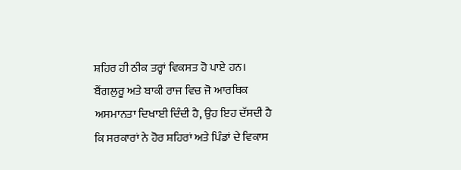ਸ਼ਹਿਰ ਹੀ ਠੀਕ ਤਰ੍ਹਾਂ ਵਿਕਸਤ ਹੋ ਪਾਏ ਹਨ। ਬੈਂਗਲੁਰੂ ਅਤੇ ਬਾਕੀ ਰਾਜ ਵਿਚ ਜੋ ਆਰਥਿਕ ਅਸਮਾਨਤਾ ਦਿਖਾਈ ਦਿੰਦੀ ਹੈ, ਉਹ ਇਹ ਦੱਸਦੀ ਹੈ ਕਿ ਸਰਕਾਰਾਂ ਨੇ ਹੋਰ ਸ਼ਹਿਰਾਂ ਅਤੇ ਪਿੰਡਾਂ ਦੇ ਵਿਕਾਸ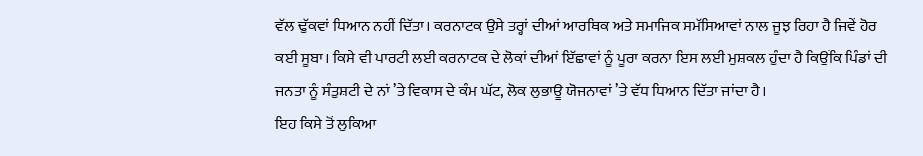ਵੱਲ ਢੁੱਕਵਾਂ ਧਿਆਨ ਨਹੀਂ ਦਿੱਤਾ। ਕਰਨਾਟਕ ਉਸੇ ਤਰ੍ਹਾਂ ਦੀਆਂ ਆਰਥਿਕ ਅਤੇ ਸਮਾਜਿਕ ਸਮੱਸਿਆਵਾਂ ਨਾਲ ਜੂਝ ਰਿਹਾ ਹੈ ਜਿਵੇਂ ਹੋਰ ਕਈ ਸੂਬਾ। ਕਿਸੇ ਵੀ ਪਾਰਟੀ ਲਈ ਕਰਨਾਟਕ ਦੇ ਲੋਕਾਂ ਦੀਆਂ ਇੱਛਾਵਾਂ ਨੂੰ ਪੂਰਾ ਕਰਨਾ ਇਸ ਲਈ ਮੁਸ਼ਕਲ ਹੁੰਦਾ ਹੈ ਕਿਉਂਕਿ ਪਿੰਡਾਂ ਦੀ ਜਨਤਾ ਨੂੰ ਸੰਤੁਸ਼ਟੀ ਦੇ ਨਾਂ ’ਤੇ ਵਿਕਾਸ ਦੇ ਕੰਮ ਘੱਟ, ਲੋਕ ਲੁਭਾਊ ਯੋਜਨਾਵਾਂ ’ਤੇ ਵੱਧ ਧਿਆਨ ਦਿੱਤਾ ਜਾਂਦਾ ਹੈ।
ਇਹ ਕਿਸੇ ਤੋਂ ਲੁਕਿਆ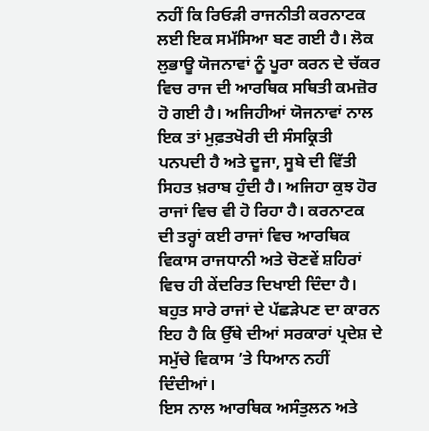ਨਹੀਂ ਕਿ ਰਿਓੜੀ ਰਾਜਨੀਤੀ ਕਰਨਾਟਕ ਲਈ ਇਕ ਸਮੱਸਿਆ ਬਣ ਗਈ ਹੈ। ਲੋਕ ਲੁਭਾਊ ਯੋਜਨਾਵਾਂ ਨੂੰ ਪੂਰਾ ਕਰਨ ਦੇ ਚੱਕਰ ਵਿਚ ਰਾਜ ਦੀ ਆਰਥਿਕ ਸਥਿਤੀ ਕਮਜ਼ੋਰ ਹੋ ਗਈ ਹੈ। ਅਜਿਹੀਆਂ ਯੋਜਨਾਵਾਂ ਨਾਲ ਇਕ ਤਾਂ ਮੁਫ਼ਤਖੋਰੀ ਦੀ ਸੰਸਕ੍ਰਿਤੀ ਪਨਪਦੀ ਹੈ ਅਤੇ ਦੂਜਾ, ਸੂਬੇ ਦੀ ਵਿੱਤੀ ਸਿਹਤ ਖ਼ਰਾਬ ਹੁੰਦੀ ਹੈ। ਅਜਿਹਾ ਕੁਝ ਹੋਰ ਰਾਜਾਂ ਵਿਚ ਵੀ ਹੋ ਰਿਹਾ ਹੈ। ਕਰਨਾਟਕ ਦੀ ਤਰ੍ਹਾਂ ਕਈ ਰਾਜਾਂ ਵਿਚ ਆਰਥਿਕ ਵਿਕਾਸ ਰਾਜਧਾਨੀ ਅਤੇ ਚੋਣਵੇਂ ਸ਼ਹਿਰਾਂ ਵਿਚ ਹੀ ਕੇਂਦਰਿਤ ਦਿਖਾਈ ਦਿੰਦਾ ਹੈ। ਬਹੁਤ ਸਾਰੇ ਰਾਜਾਂ ਦੇ ਪੱਛੜੇਪਣ ਦਾ ਕਾਰਨ ਇਹ ਹੈ ਕਿ ਉੱਥੇ ਦੀਆਂ ਸਰਕਾਰਾਂ ਪ੍ਰਦੇਸ਼ ਦੇ ਸਮੁੱਚੇ ਵਿਕਾਸ ’ਤੇ ਧਿਆਨ ਨਹੀਂ ਦਿੰਦੀਆਂ।
ਇਸ ਨਾਲ ਆਰਥਿਕ ਅਸੰਤੁਲਨ ਅਤੇ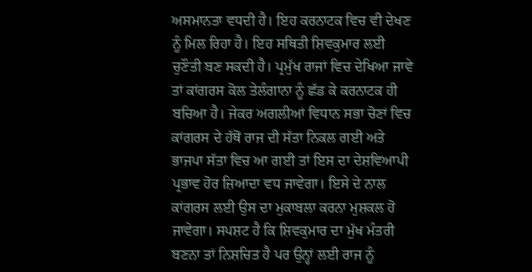ਅਸਮਾਨਤਾ ਵਧਦੀ ਹੈ। ਇਹ ਕਰਨਾਟਕ ਵਿਚ ਵੀ ਦੇਖਣ ਨੂੰ ਮਿਲ ਰਿਹਾ ਹੈ। ਇਹ ਸਥਿਤੀ ਸ਼ਿਵਕੁਮਾਰ ਲਈ ਚੁਣੌਤੀ ਬਣ ਸਕਦੀ ਹੈ। ਪ੍ਰਮੁੱਖ ਰਾਜਾਂ ਵਿਚ ਦੇਖਿਆ ਜਾਵੇ ਤਾਂ ਕਾਂਗਰਸ ਕੋਲ ਤੇਲੰਗਾਨਾ ਨੂੰ ਛੱਡ ਕੇ ਕਰਨਾਟਕ ਹੀ ਬਚਿਆ ਹੈ। ਜੇਕਰ ਅਗਲੀਆਂ ਵਿਧਾਨ ਸਭਾ ਚੋਣਾਂ ਵਿਚ ਕਾਂਗਰਸ ਦੇ ਹੱਥੋਂ ਰਾਜ ਦੀ ਸੱਤਾ ਨਿਕਲ ਗਈ ਅਤੇ ਭਾਜਪਾ ਸੱਤਾ ਵਿਚ ਆ ਗਈ ਤਾਂ ਇਸ ਦਾ ਦੇਸ਼ਵਿਆਪੀ ਪ੍ਰਭਾਵ ਹੋਰ ਜ਼ਿਆਦਾ ਵਧ ਜਾਵੇਗਾ। ਇਸੇ ਦੇ ਨਾਲ ਕਾਂਗਰਸ ਲਈ ਉਸ ਦਾ ਮੁਕਾਬਲਾ ਕਰਨਾ ਮੁਸ਼ਕਲ ਹੋ ਜਾਵੇਗਾ। ਸਪਸ਼ਟ ਹੈ ਕਿ ਸ਼ਿਵਕੁਮਾਰ ਦਾ ਮੁੱਖ ਮੰਤਰੀ ਬਣਨਾ ਤਾਂ ਨਿਸ਼ਚਿਤ ਹੈ ਪਰ ਉਨ੍ਹਾਂ ਲਈ ਰਾਜ ਨੂੰ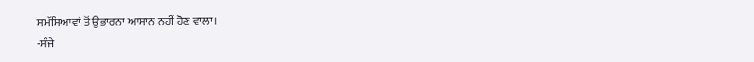ਸਮੱਸਿਆਵਾਂ ਤੋਂ ਉਭਾਰਨਾ ਆਸਾਨ ਨਹੀਂ ਹੋਣ ਵਾਲਾ।
-ਸੰਜੇ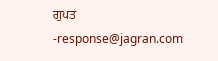ਗੁਪਤ
-response@jagran.com